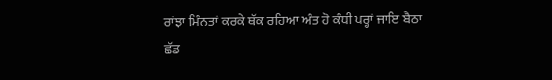ਰਾਂਝਾ ਮਿੰਨਤਾਂ ਕਰਕੇ ਥੱਕ ਰਹਿਆ ਅੰਤ ਹੋ ਕੰਧੀ ਪਰ੍ਹਾਂ ਜਾਇ ਬੈਠਾ
ਛੱਡ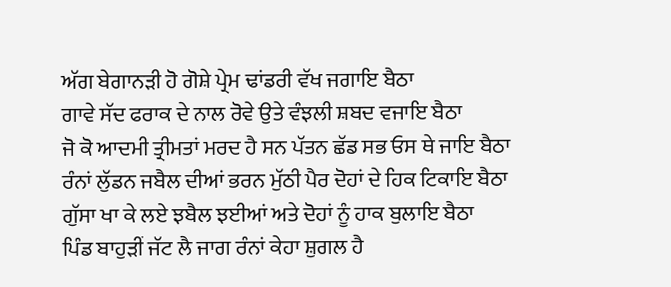ਅੱਗ ਬੇਗਾਨੜੀ ਹੋ ਗੋਸ਼ੇ ਪ੍ਰੇਮ ਢਾਂਡਰੀ ਵੱਖ ਜਗਾਇ ਬੈਠਾ
ਗਾਵੇ ਸੱਦ ਫਰਾਕ ਦੇ ਨਾਲ ਰੋਵੇ ਉਤੇ ਵੰਝਲੀ ਸ਼ਬਦ ਵਜਾਇ ਬੈਠਾ
ਜੋ ਕੋ ਆਦਮੀ ਤ੍ਰੀਮਤਾਂ ਮਰਦ ਹੈ ਸਨ ਪੱਤਨ ਛੱਡ ਸਭ ਓਸ ਥੇ ਜਾਇ ਬੈਠਾ
ਰੰਨਾਂ ਲੁੱਡਨ ਜਬੈਲ ਦੀਆਂ ਭਰਨ ਮੁੱਠੀ ਪੈਰ ਦੋਹਾਂ ਦੇ ਹਿਕ ਟਿਕਾਇ ਬੈਠਾ
ਗੁੱਸਾ ਖਾ ਕੇ ਲਏ ਝਬੈਲ ਝਈਆਂ ਅਤੇ ਦੋਹਾਂ ਨੂੰ ਹਾਕ ਬੁਲਾਇ ਬੈਠਾ
ਪਿੰਡ ਬਾਹੁੜੀਂ ਜੱਟ ਲੈ ਜਾਗ ਰੰਨਾਂ ਕੇਹਾ ਸ਼ੁਗਲ ਹੈ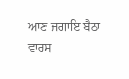ਆਣ ਜਗਾਇ ਬੈਠਾ
ਵਾਰਸ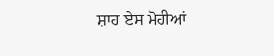ਸ਼ਾਹ ਏਸ ਮੋਹੀਆਂ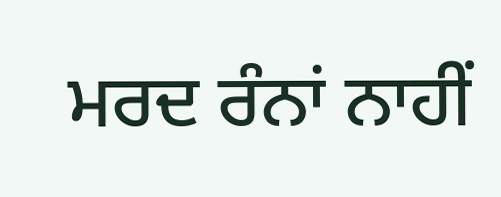ਮਰਦ ਰੰਨਾਂ ਨਾਹੀਂ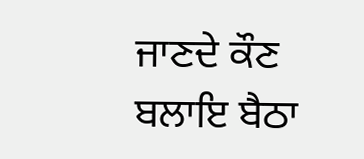ਜਾਣਦੇ ਕੌਣ ਬਲਾਇ ਬੈਠਾ